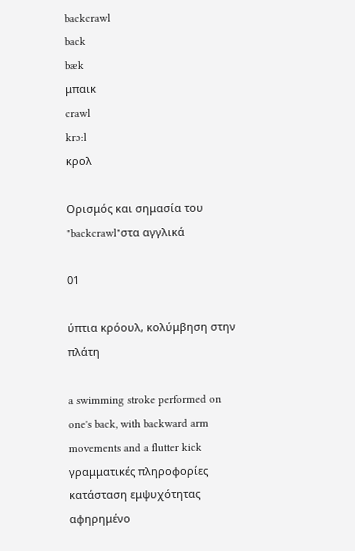backcrawl
back
bæk
μπαικ
crawl
krɔ:l
κρολ

Ορισμός και σημασία του "backcrawl"στα αγγλικά

01

ύπτια κρόουλ, κολύμβηση στην πλάτη

a swimming stroke performed on one's back, with backward arm movements and a flutter kick
γραμματικές πληροφορίες
κατάσταση εμψυχότητας
αφηρημένο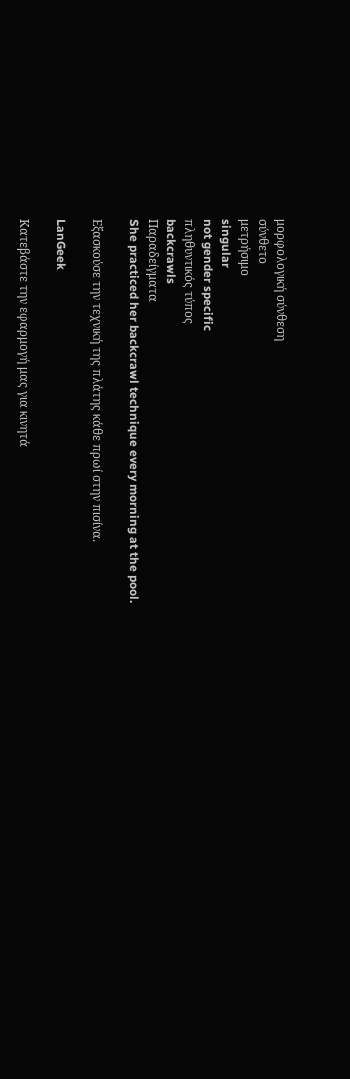μορφολογική σύνθεση
σύνθετο
μετρήσιμο
singular
not gender specific
πληθυντικός τύπος
backcrawls
Παραδείγματα
She practiced her backcrawl technique every morning at the pool.

Εξασκούσε την τεχνική της πλάτης κάθε πρωί στην πισίνα.

LanGeek

Κατεβάστε την εφαρμογή μας για κινητά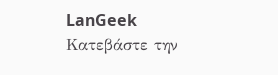LanGeek
Κατεβάστε την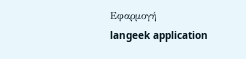Εφαρμογή
langeek application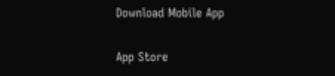Download Mobile App

App Store